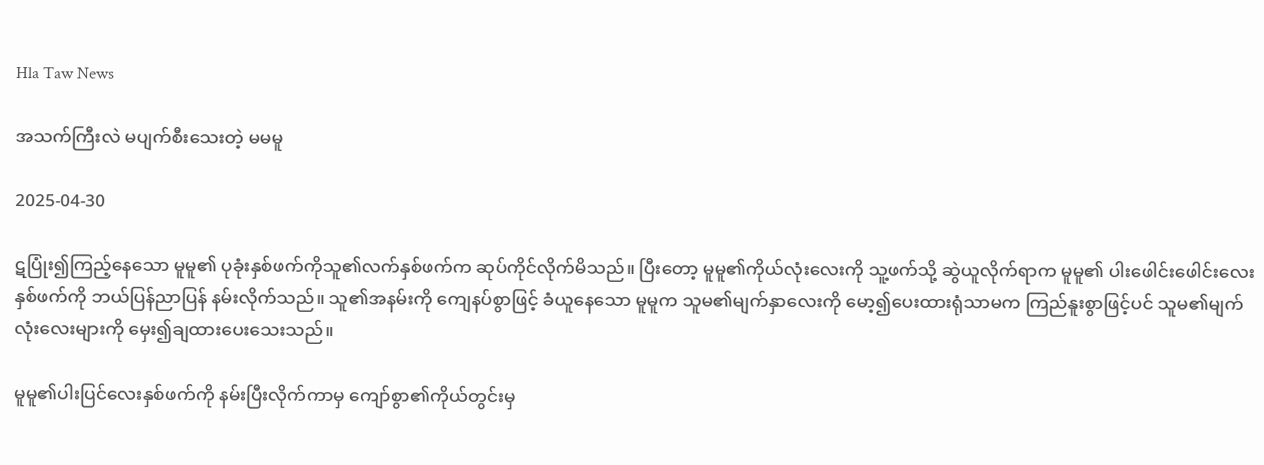Hla Taw News

အသက်ကြီးလဲ မပျက်စီးသေးတဲ့ မမမူ

2025-04-30

ဋပြုံး၍ကြည့်နေသော မူမူ၏ ပုခုံးနှစ်ဖက်ကိုသူ၏လက်နှစ်ဖက်က ဆုပ်ကိုင်လိုက်မိသည်။ ပြီးတော့ မူမူ၏ကိုယ်လုံးလေးကို သူ့ဖက်သို့ ဆွဲယူလိုက်ရာက မူမူ၏ ပါးဖေါင်းဖေါင်းလေး နှစ်ဖက်ကို ဘယ်ပြန်ညာပြန် နမ်းလိုက်သည်။ သူ၏အနမ်းကို ကျေနပ်စွာဖြင့် ခံယူနေသော မူမူက သူမ၏မျက်နှာလေးကို မော့၍ပေးထားရုံသာမက ကြည်နူးစွာဖြင့်ပင် သူမ၏မျက်လုံးလေးများကို မှေး၍ချထားပေးသေးသည်။

မူမူ၏ပါးပြင်လေးနှစ်ဖက်ကို နမ်းပြီးလိုက်ကာမှ ကျော်စွာ၏ကိုယ်တွင်းမှ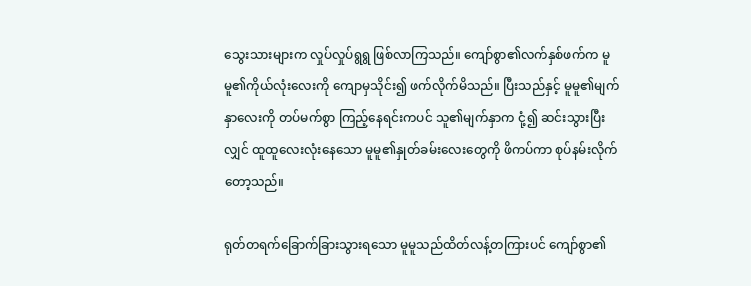သွေးသားများက လှုပ်လှုပ်ရွရွ ဖြစ်လာကြသည်။ ကျော်စွာ၏လက်နှစ်ဖက်က မူမူ၏ကိုယ်လုံးလေးကို ကျောမှသိုင်း၍ ဖက်လိုက်မိသည်။ ပြီးသည်နှင့် မူမူ၏မျက်နှာလေးကို တပ်မက်စွာ ကြည့်နေရင်းကပင် သူ၏မျက်နှာက ငုံ့၍ ဆင်းသွားပြီးလျှင် ထူထူလေးလုံးနေသော မူမူ၏နှုတ်ခမ်းလေးတွေကို ဖိကပ်ကာ စုပ်နမ်းလိုက်တော့သည်။

ရုတ်တရက်ခြောက်ခြားသွားရသော မူမူသည်ထိတ်လန့်တကြားပင် ကျော်စွာ၏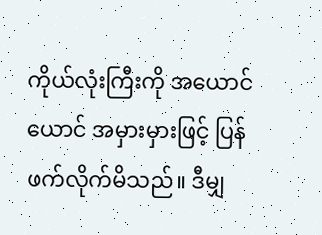ကိုယ်လုံးကြီးကို အယောင်ယောင် အမှားမှားဖြင့် ပြန်ဖက်လိုက်မိသည်။ ဒီမျှ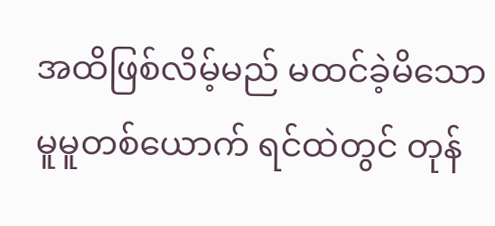အထိဖြစ်လိမ့်မည် မထင်ခဲ့မိသော မူမူတစ်ယောက် ရင်ထဲတွင် တုန်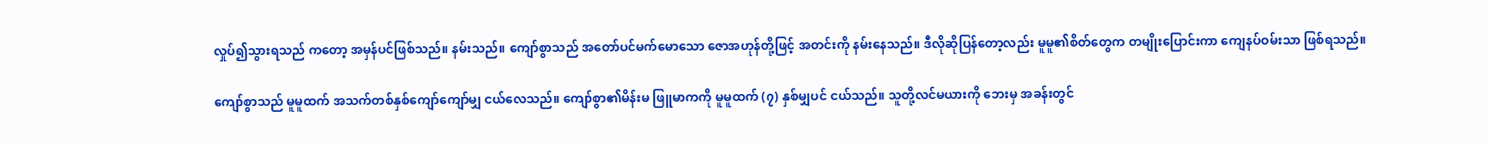လှုပ်၍သွားရသည် ကတော့ အမှန်ပင်ဖြစ်သည်။ နမ်းသည်။ ကျော်စွာသည် အတော်ပင်မက်မောသော ဇောအဟုန်တို့ဖြင့် အတင်းကို နမ်းနေသည်။ ဒီလိုဆိုပြန်တော့လည်း မူမူ၏စိတ်တွေက တမျိုးပြောင်းကာ ကျေနပ်ဝမ်းသာ ဖြစ်ရသည်။

ကျော်စွာသည် မူမူထက် အသက်တစ်နှစ်ကျော်ကျော်မျှ ငယ်လေသည်။ ကျော်စွာ၏မိန်းမ ဖြူမာကကို မူမူထက် (၇) နှစ်မျှပင် ငယ်သည်။ သူတို့လင်မယားကို ဘေးမှ အခန်းတွင်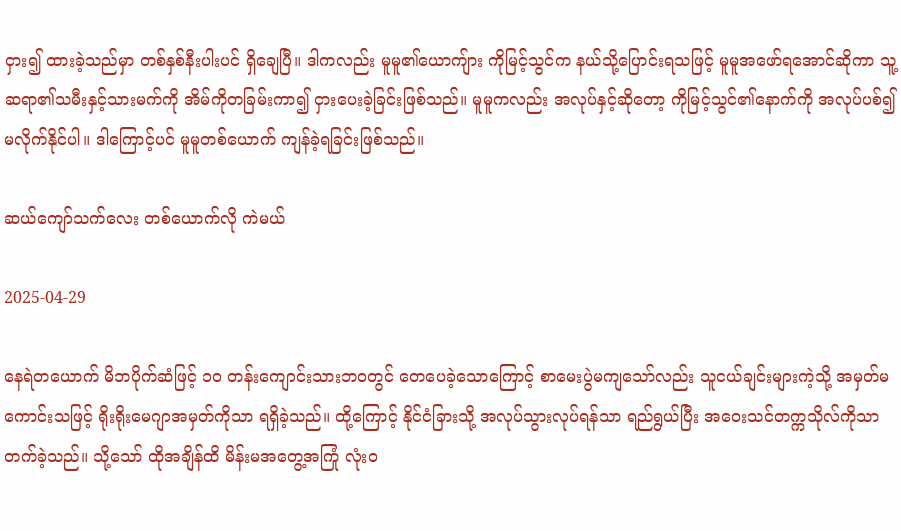ငှား၍ ထားခဲ့သည်မှာ တစ်နှစ်နီးပါးပင် ရှိချေပြီ။ ဒါကလည်း မူမူ၏ယောကျ်ား ကိုမြင့်သွင်က နယ်သို့ပြောင်းရသဖြင့် မူမူအဖော်ရအောင်ဆိုကာ သူ့ဆရာ၏သမီးနှင့်သားမက်ကို အိမ်ကိုတခြမ်းကာ၍ ငှားပေးခဲ့ခြင်းဖြစ်သည်။ မူမူကလည်း အလုပ်နှင့်ဆိုတော့ ကိုမြင့်သွင်၏နောက်ကို အလုပ်ပစ်၍ မလိုက်နိုင်ပါ။ ဒါကြောင့်ပင် မူမူတစ်ယောက် ကျန်ခဲ့ရခြင်းဖြစ်သည်။

ဆယ်ကျော်သက်လေး တစ်ယောက်လို ကဲမယ်

2025-04-29

နေရဲတယောက် မိဘပိုက်ဆံဖြင့် ၁၀ တန်းကျောင်းသားဘဝတွင် တေပေခဲ့သောကြောင့် စာမေးပွဲမကျသော်လည်း သူငယ်ချင်းများကဲ့သို့ အမှတ်မကောင်းသဖြင့် ရိုးရိုးမေဂျာအမှတ်ကိုသာ ရရှိခဲ့သည်။ ထို့ကြောင့် နိုင်ငံခြားသို့ အလုပ်သွားလုပ်ရန်သာ ရည်ရွယ်ပြီး အဝေးသင်တက္ကသိုလ်ကိုသာ တက်ခဲ့သည်။ သို့သော် ထိုအချိန်ထိ မိန်းမအတွေ့အကြုံ လုံးဝ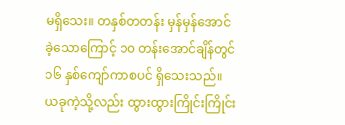မရှိသေး။ တနှစ်တတန်း မှန်မှန်အောင်ခဲ့သောကြောင့် ၁၀ တန်းအောင်ချိန်တွင် ၁၆ နှစ်ကျော်ကာစပင် ရှိသေးသည်။ ယခုကဲ့သို့လည်း ထွားထွားကြိုင်းကြိုင်း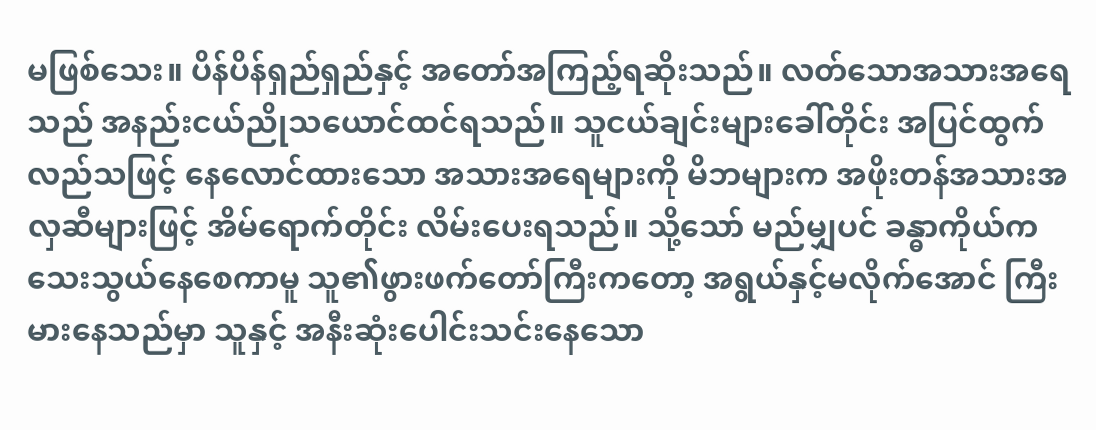မဖြစ်သေး။ ပိန်ပိန်ရှည်ရှည်နှင့် အတော်အကြည့်ရဆိုးသည်။ လတ်သောအသားအရေသည် အနည်းငယ်ညိုသယောင်ထင်ရသည်။ သူငယ်ချင်းများခေါ်တိုင်း အပြင်ထွက်လည်သဖြင့် နေလောင်ထားသော အသားအရေများကို မိဘများက အဖိုးတန်အသားအလှဆီများဖြင့် အိမ်ရောက်တိုင်း လိမ်းပေးရသည်။ သို့သော် မည်မျှပင် ခန္ဓာကိုယ်က သေးသွယ်နေစေကာမူ သူ၏ဖွားဖက်တော်ကြီးကတော့ အရွယ်နှင့်မလိုက်အောင် ကြီးမားနေသည်မှာ သူနှင့် အနီးဆုံးပေါင်းသင်းနေသော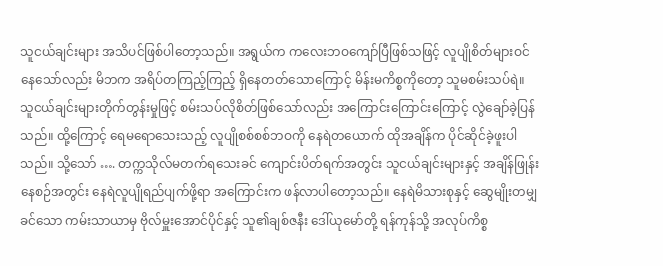သူငယ်ချင်းများ အသိပင်ဖြစ်ပါတော့သည်။ အရွယ်က ကလေးဘဝကျော်ပြီဖြစ်သဖြင့် လူပျိုစိတ်များဝင်နေသော်လည်း မိဘက အရိပ်တကြည့်ကြည့် ရှိနေတတ်သောကြောင့် မိန်းမကိစ္စကိုတော့ သူမစမ်းသပ်ရဲ။ သူငယ်ချင်းများတိုက်တွန်းမှုဖြင့် စမ်းသပ်လိုစိတ်ဖြစ်သော်လည်း အကြောင်းကြောင်းကြောင့် လွဲချော်ခဲ့ပြန်သည်။ ထို့ကြောင့် ရေမရောသေးသည့် လူပျိုစစ်စစ်ဘဝကို နေရဲတယောက် ထိုအချိန်က ပိုင်ဆိုင်ခဲ့ဖူးပါသည်။ သို့သော် …. တက္ကသိုလ်မတက်ရသေးခင် ကျောင်းပိတ်ရက်အတွင်း သူငယ်ချင်းများနှင့် အချိန်ဖြုန်းနေစဉ်အတွင်း နေရဲလူပျိုရည်ပျက်ဖို့ရာ အကြောင်းက ဖန်လာပါတော့သည်။ နေရဲမိသားစုနှင့် ဆွေမျိုးတမျှခင်သော ကမ်းသာယာမှ ဗိုလ်မှူးအောင်ပိုင်နှင့် သူ၏ချစ်ဇနီး ဒေါ်ယုမော်တို့ ရန်ကုန်သို့ အလုပ်ကိစ္စ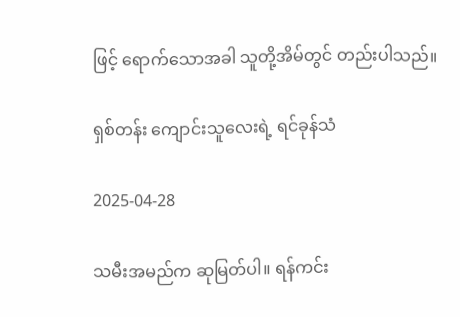ဖြင့် ရောက်သောအခါ သူတို့အိမ်တွင် တည်းပါသည်။

ရှစ်တန်း ကျောင်းသူလေးရဲ့ ရင်ခုန်သံ

2025-04-28

သမီးအမည်က ဆုမြတ်ပါ။ ရန်ကင်း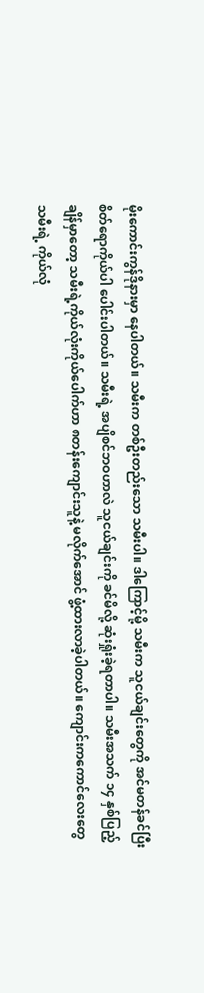မိုးကောင်းကွန်ဒိုနားမှာ နေပါတယ်။ သမီးက တစ်ဦးတည်းသော သမီးပါ။ ဒါကြောင့်မို့ သမီးက သူငယ်ချင်းတွေကို အင်မတန်ခင်ပြီး စိတ်ရောကိုယ်ပါ ပေါင်းပါတယ်။ သမီးရဲ့ အပျိစင်ဘဝဟာလဲ သူငယ်ချင်းကို ခင်မိလို့ ဆုံးရှုံးခဲ့ရတာပါ။ သမီးအသက် ၁၄ နှစ်ပြည့်ချိန်မှာတော့ သမီးရဲ့ကိုယ်လုံးကိုယ်ပေါက်ဟာ ၈တန်းကျောင်းသူနဲ့ မလိုက်အောင် ဖွံ့ထားလာခဲ့ပါတယ်။ ကျောင်းကကောင်လေးတွေ သမီးရဲ့ ကိုယ်လုံ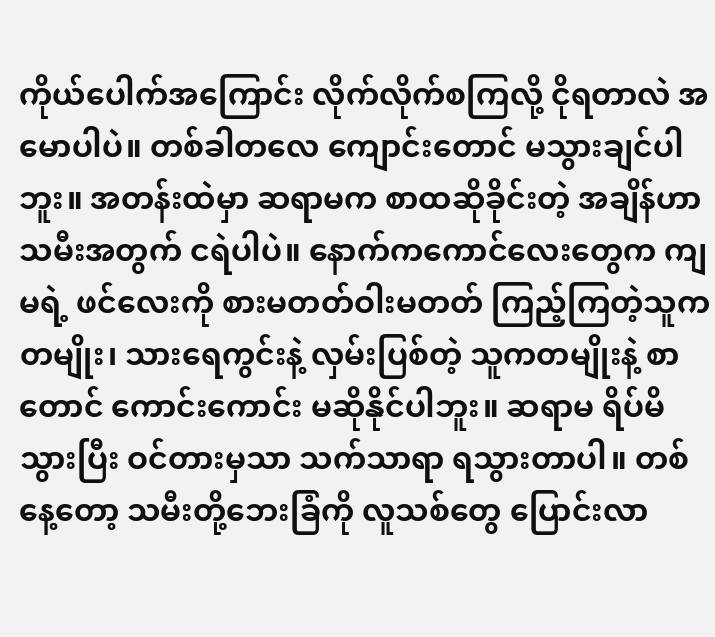ကိုယ်ပေါက်အကြောင်း လိုက်လိုက်စကြလို့ ငိုရတာလဲ အမောပါပဲ။ တစ်ခါတလေ ကျောင်းတောင် မသွားချင်ပါဘူး။ အတန်းထဲမှာ ဆရာမက စာထဆိုခိုင်းတဲ့ အချိန်ဟာ သမီးအတွက် ငရဲပါပဲ။ နောက်ကကောင်လေးတွေက ကျမရဲ့ ဖင်လေးကို စားမတတ်ဝါးမတတ် ကြည့်ကြတဲ့သူက တမျိုး၊ သားရေကွင်းနဲ့ လှမ်းပြစ်တဲ့ သူကတမျိုးနဲ့ စာတောင် ကောင်းကောင်း မဆိုနိုင်ပါဘူး။ ဆရာမ ရိပ်မိသွားပြီး ဝင်တားမှသာ သက်သာရာ ရသွားတာပါ။ တစ်နေ့တော့ သမီးတို့ဘေးခြံကို လူသစ်တွေ ပြောင်းလာ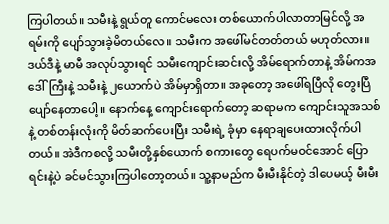ကြပါတယ်။ သမီးနဲ့ ရွယ်တူ ကောင်မလေး တစ်ယောက်ပါလာတာမြင်လို့ အရမ်းကို ပျော်သွားခဲ့မိတယ်လေ။ သမီးက အဖေါ်မင်တတ်တယ် မဟုတ်လား။ ဒယ်ဒီနဲ့ မာမီ အလုပ်သွားရင် သမီးကျောင်းဆင်းလို့ အိမ်ရောက်တာနဲ့ အိမ်ကအဒေါ်ကြီးနဲ့ သမီးနဲ့ ၂ယောက်ပဲ အိမ်မှာရှိတာ။ အခုတော့ အဖေါ်ရပြီလို တွေးပြီပျော်နေတာပေါ့။ နောက်နေ့ ကျောင်းရောက်တော့ ဆရာမက ကျောင်းသူအသစ်နဲ့ တစ်တန်းလုံးကို မိတ်ဆက်ပေးပြီး သမီးရဲ့ ခုံမှာ နေရာချပေးထားလိုက်ပါတယ်။ အဲဒီကစလို့ သမီးတို့နှစ်ယောက် စကားတွေ ရေပက်မဝင်အောင် ပြောရင်းနဲ့ပဲ ခင်မင်သွားကြပါတော့တယ်။ သူ့နာမည်က မီးမီးနိုင်တဲ့ ဒါပေမယ့် မီးမီး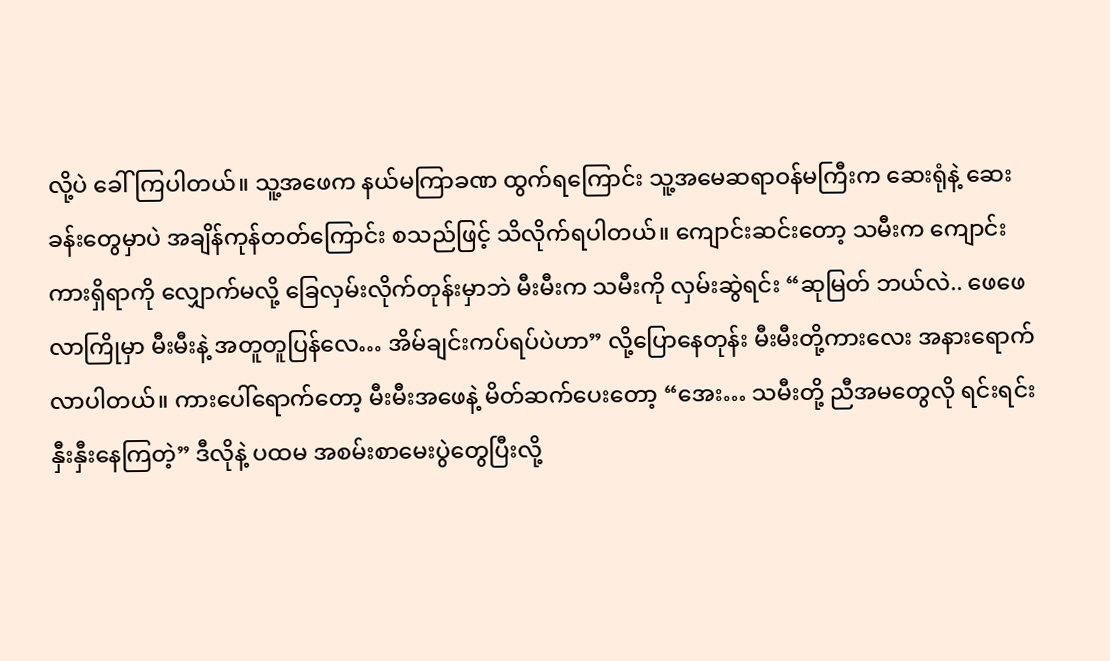လို့ပဲ ခေါ်ကြပါတယ်။ သူ့အဖေက နယ်မကြာခဏ ထွက်ရကြောင်း သူ့အမေဆရာဝန်မကြီးက ဆေးရုံနဲ့ ဆေးခန်းတွေမှာပဲ အချိန်ကုန်တတ်ကြောင်း စသည်ဖြင့် သိလိုက်ရပါတယ်။ ကျောင်းဆင်းတော့ သမီးက ကျောင်းကားရှိရာကို လျှောက်မလို့ ခြေလှမ်းလိုက်တုန်းမှာဘဲ မီးမီးက သမီးကို လှမ်းဆွဲရင်း “ဆုမြတ် ဘယ်လဲ.. ဖေဖေ လာကြိုမှာ မီးမီးနဲ့ အတူတူပြန်လေ… အိမ်ချင်းကပ်ရပ်ပဲဟာ” လို့ပြောနေတုန်း မီးမီးတို့ကားလေး အနားရောက်လာပါတယ်။ ကားပေါ်ရောက်တော့ မီးမီးအဖေနဲ့ မိတ်ဆက်ပေးတော့ “အေး… သမီးတို့ ညီအမတွေလို ရင်းရင်းနှီးနှီးနေကြတဲ့” ဒီလိုနဲ့ ပထမ အစမ်းစာမေးပွဲတွေပြီးလို့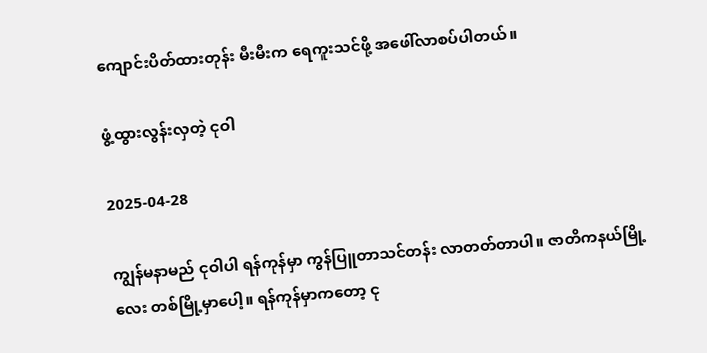ကျောင်းပိတ်ထားတုန်း မီးမီးက ရေကူးသင်ဖို့ အဖေါ်လာစပ်ပါတယ်။

ဖွံ့ထွားလွန်းလှတဲ့ ငုဝါ

2025-04-28

ကျွန်မနာမည် ငုဝါပါ ရန်ကုန်မှာ ကွန်ပြူတာသင်တန်း လာတတ်တာပါ။ ဇာတိကနယ်မြို့လေး တစ်မြို့မှာပေါ့။ ရန်ကုန်မှာကတော့ ငု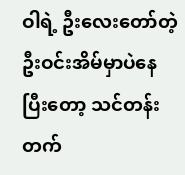ဝါရဲ့ ဦးလေးတော်တဲ့ ဦးဝင်းအိမ်မှာပဲနေပြီးတော့ သင်တန်းတက်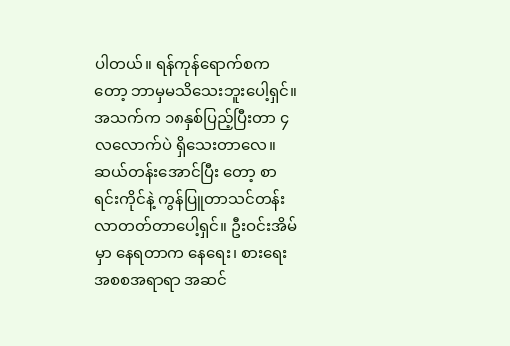ပါတယ်။ ရန်ကုန်ရောက်စကတော့ ဘာမှမသိသေးဘူးပေါ့ရှင်။ အသက်က ၁၈နှစ်ပြည့်ပြီးတာ ၄လလောက်ပဲ ရှိသေးတာလေ။ ဆယ်တန်းအောင်ပြီး တော့ စာရင်းကိုင်နဲ့ ကွန်ပြူတာသင်တန်း လာတတ်တာပေါ့ရှင်။ ဦးဝင်းအိမ်မှာ နေရတာက နေရေး၊ စားရေး အစစအရာရာ အဆင်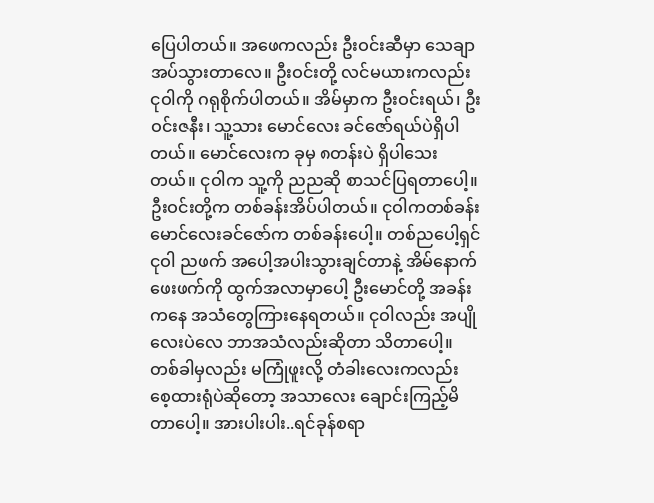ပြေပါတယ်။ အဖေကလည်း ဦးဝင်းဆီမှာ သေချာအပ်သွားတာလေ။ ဦးဝင်းတို့ လင်မယားကလည်း ငုဝါကို ဂရုစိုက်ပါတယ်။ အိမ်မှာက ဦးဝင်းရယ်၊ ဦးဝင်းဇနီး၊ သူ့သား မောင်လေး ခင်ဇော်ရယ်ပဲရှိပါတယ်။ မောင်လေးက ခုမှ ၈တန်းပဲ ရှိပါသေးတယ်။ ငုဝါက သူ့ကို ညညဆို စာသင်ပြရတာပေါ့။ ဦးဝင်းတို့က တစ်ခန်းအိပ်ပါတယ်။ ငုဝါကတစ်ခန်း မောင်လေးခင်ဇော်က တစ်ခန်းပေါ့။ တစ်ညပေါ့ရှင် ငုဝါ ညဖက် အပေါ့အပါးသွားချင်တာနဲ့ အိမ်နောက်ဖေးဖက်ကို ထွက်အလာမှာပေါ့ ဦးမောင်တို့ အခန်းကနေ အသံတွေကြားနေရတယ်။ ငုဝါလည်း အပျိုလေးပဲလေ ဘာအသံလည်းဆိုတာ သိတာပေါ့။ တစ်ခါမှလည်း မကြုံဖူးလို့ တံခါးလေးကလည်း စေ့ထားရုံပဲဆိုတော့ အသာလေး ချောင်းကြည့်မိတာပေါ့။ အားပါးပါး..ရင်ခုန်စရာ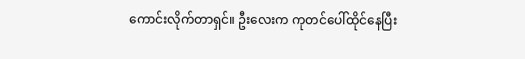ကောင်းလိုက်တာရှင်။ ဦးလေးက ကုတင်ပေါ်ထိုင်နေပြီး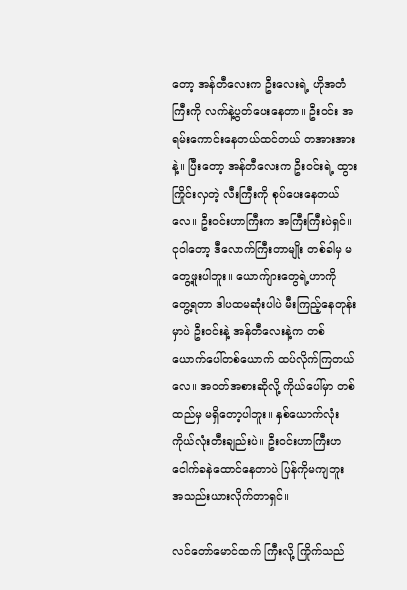တော့ အန်တီ‌လေးက ဦးလေးရဲ့ ဟိုအတံကြီးကို လက်နဲ့ပွတ်ပေးနေတာ။ ဦးဝင်း အရမ်းကောင်းနေတယ်ထင်တယ် တအားအားနဲ့။ ပြီးတော့ အန်တီလေးက ဦးဝင်းရဲ့ ထွားကြိုင်းလှတဲ့ လီးကြီးကို စုပ်ပေးနေတယ်လေ။ ဦးဝင်းဟာကြီးက အကြီးကြီးပဲရှင်။ ငုဝါတော့ ဒီလောက်ကြီးတာမျိုး တစ်ခါမှ မတွေ့ဖူးပါဘူး။ ယောက်ျားတွေရဲ့ဟာကို တွေ့ရတာ ဒါပထမဆုံးပါပဲ မီးကြည့်နေတုန်းမှာပဲ ဦးဝင်းနဲ့ အန်တီလေးနဲ့က တစ်ယောက်ပေါ်တစ်ယောက် ထပ်လိုက်ကြတယ်လေ။ အဝတ်အစားဆိုလို့ ကိုယ်ပေါ်မှာ တစ်ထည်မှ မရှိတော့ပါဘူး။ နှစ်ယောက်လုံး ကိုယ်လုံးတီးချည်းပဲ။ ဦးဝင်းဟာကြီးဟ ငေါက်ခနဲထောင်နေတာပဲ ပြန်ကိုမကျဘူး အသည်းယားလိုက်တာရှင်။

လင်တော်မောင်ထက် ကြီးလို့ ကြိုက်သည်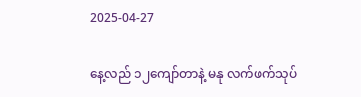2025-04-27

နေ့လည် ၁၂ကျော်တာနဲ့ မနု လက်ဖက်သုပ်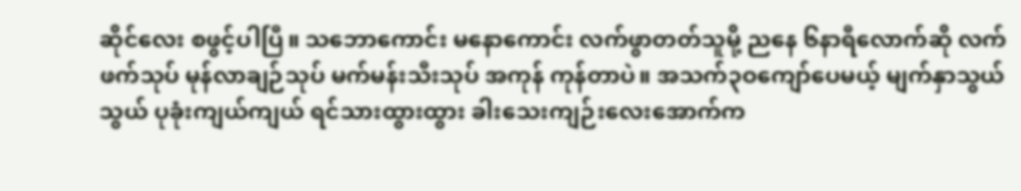ဆိုင်လေး စဖွင့်ပါပြီ။ သဘောကောင်း မနောကောင်း လက်ဖွာတတ်သူမို့ ညနေ ၆နာရီလောက်ဆို လက်ဖက်သုပ် မုန်လာချဉ်သုပ် မက်မန်းသီးသုပ် အကုန် ကုန်တာပဲ။ အသက်၃ဝကျော်ပေမယ့် မျက်နှာသွယ်သွယ် ပုခုံးကျယ်ကျယ် ရင်သားထွားထွား ခါးသေးကျဉ်းလေးအောက်က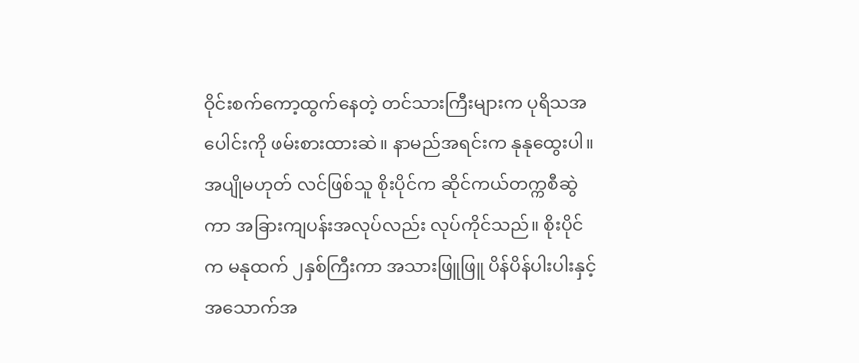ဝိုင်းစက်ကော့ထွက်နေတဲ့ တင်သားကြီးများက ပုရိသအပေါင်းကို ဖမ်းစားထားဆဲ။ နာမည်အရင်းက နုနုထွေးပါ။ အပျိုမဟုတ် လင်ဖြစ်သူ စိုးပိုင်က ဆိုင်ကယ်တက္ကစီဆွဲကာ အခြားကျပန်းအလုပ်လည်း လုပ်ကိုင်သည်။ စိုးပိုင်က မနုထက် ၂နှစ်ကြီးကာ အသားဖြူဖြူ ပိန်ပိန်ပါးပါးနှင့် အသောက်အ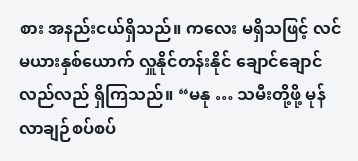စား အနည်းငယ်ရှိသည်။ ကလေး မရှိသဖြင့် လင်မယားနှစ်ယောက် လှူနိုင်တန်းနိုင် ချောင်ချောင်လည်လည် ရှိကြသည်။ “မနု … သမီးတို့ဖို့ မုန်လာချဉ်စပ်စပ်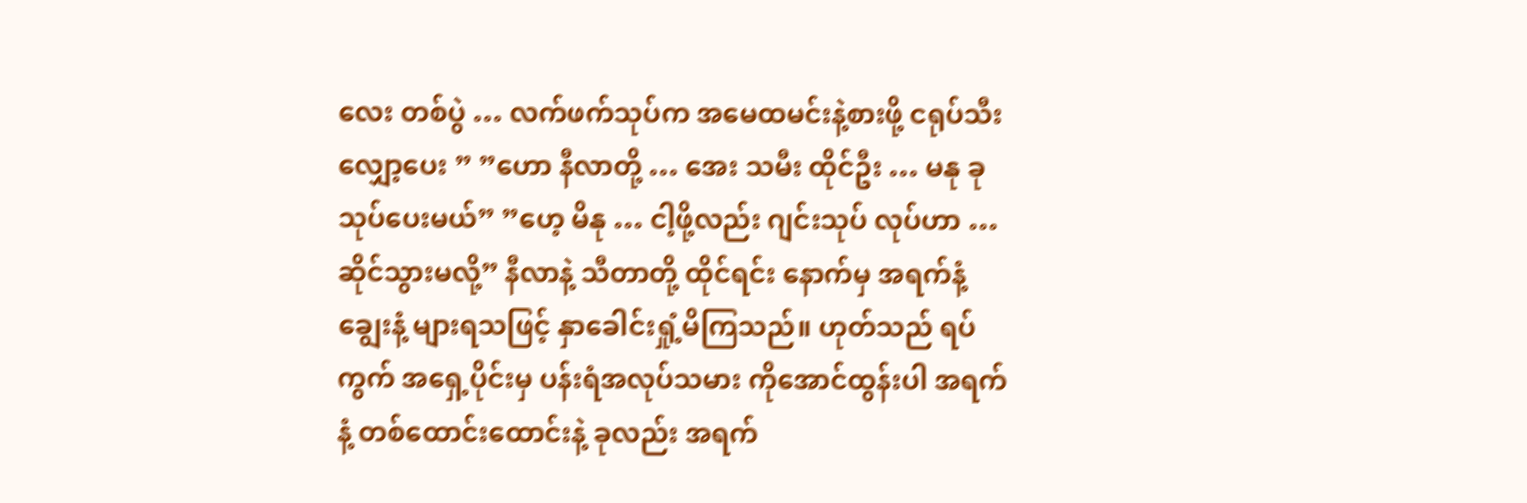လေး တစ်ပွဲ … လက်ဖက်သုပ်က အမေထမင်းနဲ့စားဖို့ ငရုပ်သီးလျှော့ပေး ” ”ဟော နီလာတို့ … အေး သမီး ထိုင်ဦး … မနု ခုသုပ်ပေးမယ်” ”ဟေ့ မိနု … ငါ့ဖို့လည်း ဂျင်းသုပ် လုပ်ဟာ … ဆိုင်သွားမလို့” နီလာနဲ့ သီတာတို့ ထိုင်ရင်း နောက်မှ အရက်နံ့ချွေးနံ့ များရသဖြင့် နှာခေါင်းရှုံ့မိကြသည်။ ဟုတ်သည် ရပ်ကွက် အရှေ့ပိုင်းမှ ပန်းရံအလုပ်သမား ကိုအောင်ထွန်းပါ အရက်နံ့ တစ်ထောင်းထောင်းနဲ့ ခုလည်း အရက်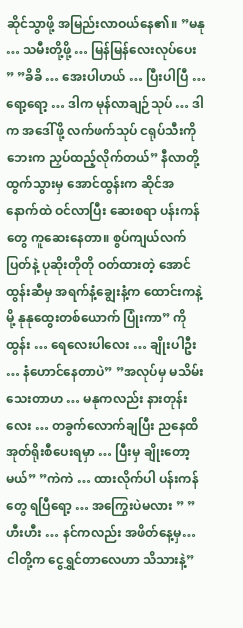ဆိုင်သွာဖို့ အမြည်းလာဝယ်နေ၏။ ”မနု … သမီးတို့ဖို့ … မြန်မြန်လေးလုပ်ပေး ” ”ခိခိ … အေးပါဟယ် … ပြီးပါပြီ … ရော့ရော့ … ဒါက မုန်လာချဉ်သုပ် … ဒါက အဒေါ်ဖို့ လက်ဖက်သုပ် ငရုပ်သီးကို ဘေးက ညှပ်ထည့်လိုက်တယ်” နီလာတို့ ထွက်သွားမှ အောင်ထွန်းက ဆိုင်အနောက်ထဲ ဝင်လာပြီး ဆေးစရာ ပန်းကန်တွေ ကူဆေးနေတာ။ စွပ်ကျယ်လက်ပြတ်နဲ့ ပုဆိုးတိုတို ဝတ်ထားတဲ့ အောင်ထွန်းဆီမှ အရက်နံ့ချွေးနံ့က ထောင်းကနဲ့မို့ နုနုထွေးတစ်ယောက် ပြုံးကာ” ကိုထွန်း … ရေလေးပါလေး … ချိုးပါဦး … နံဟောင်နေတာပဲ” ”အလုပ်မှ မသိမ်းသေးတာဟ … မနုကလည်း နားတုန်းလေး … တခွက်လောက်ချပြီး ညနေထိ အုတ်ရိုးစီပေးရမှာ … ပြီးမှ ချိုးတော့မယ်” ”ကဲကဲ … ထားလိုက်ပါ ပန်းကန်တွေ ရပြီရော့ … အကြွေးပဲမလား ” ”ဟီးဟီး … နင်ကလည်း အဖိတ်နေ့မှ… ငါတို့က ငွေရွှင်တာလေဟာ သိသားနဲ့”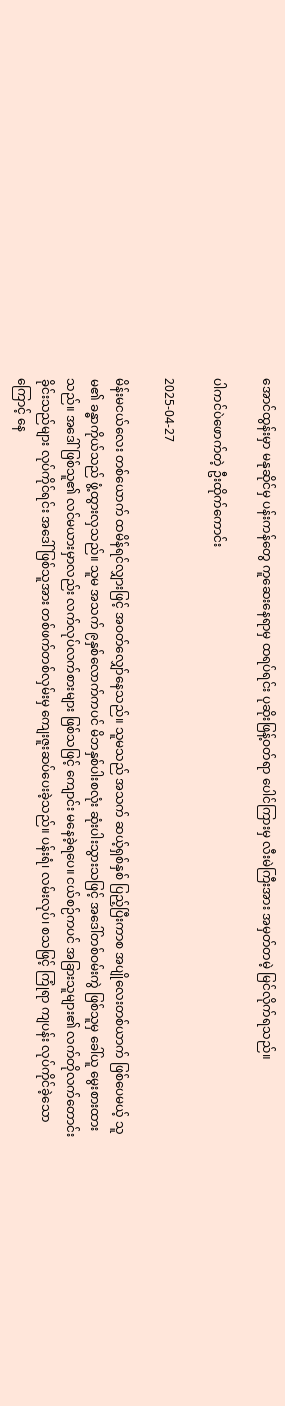အောင်ထွန်းမှာ မနုဆိုင်မှ ပန်းကန်တွေ ကူဆေးနေရာမှ ထရပ်ရင်း ပုဆိုးဖြန့်ဝတ်ရာ ပေါင်ကြားမှ လီးမဲကြီးအား အမှတ်တမဲ့ မြင်လိုက်ရသည်။

ပါကင်ပဲ‌ဖောက်တဲ့ ဦးထိုက်ကောင်း

2025-04-27

မိန်းမငယ်လေး တစ်ယောက် ထမိန်ရင်လျှားဖြင့် အဝတ်လျှော်နေသည်။ သူမသည် အသက် ဆယ့်ရှစ်နှစ် ပြည့်ပြီးကာစ အပျိုလေးတစ်ယာက် ဖြစ်ပေမယ့် သူမ၏ ခန္ဓာကိုယ်သည် ဖွံ့ထွားလှသည်။ သူမ အသက် ၉နှစ်‌လောက်ကပင် မိဘနှစ်ပါးစလုံး ဆုံးပါးသွားသဖြင့် အဒေါ်တစ်ဝမ်းကွဲ ဖြစ်သူမှ ခေါ်ယူ မွေးစားထားသည်။ အဒေါ် ဖြစ်သူ၏ လင်မယားမှာလည်း လက်လုပ်လက်စားများ ဖြစ်သဖြင့် ကျောင်း မနေခဲ့ရပေ။ ငယ်စဉ်ကပင် အခြားသူများ၏ လက်တိုလက်တောင်း ခိုင်းသည်များ လုပ်ကိုင်ရင်း အဒေါ်ဖြစ်သူအား တစ်ဖက်တစ်လှမ်းမှ ကျေးဇူးဆပ်ပေးခဲ့သည်။ ပန်းရံ၊ လမ်းလုပ်၊ စသဖြင့် ကြုံရာ ကျပန်း လုပ်ကိုင်ခဲ့သောကြောင့် နေ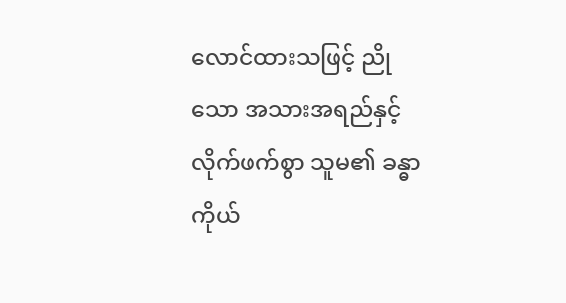လောင်ထားသဖြင့် ညိုသော အသားအရည်နှင့် လိုက်ဖက်စွာ သူမ၏ ခန္ဓာကိုယ်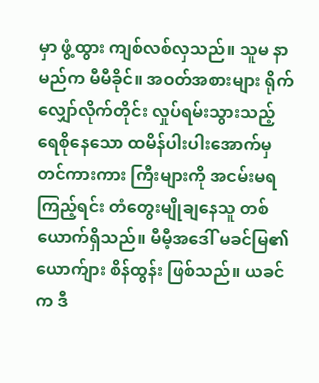မှာ ဖွံ့ထွား ကျစ်လစ်လှသည်။ သူမ နာမည်က မီမီခိုင်။ အဝတ်အစားများ ရိုက်လျှော်လိုက်တိုင်း လှုပ်ရမ်းသွားသည့် ရေစိုနေသော ထမိန်ပါးပါးအောက်မှ တင်ကားကား ကြီးများကို အငမ်းမရကြည့်ရင်း တံတွေးမျိုချနေသူ တစ်ယောက်ရှိသည်။ မီမီ့အဒေါ် မခင်မြ၏ယောက်ျား စိန်ထွန်း ဖြစ်သည်။ ယခင်က ဒီ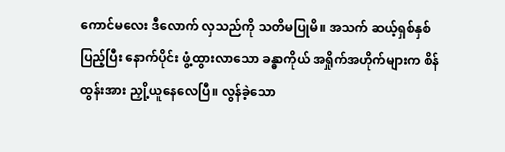ကောင်မလေး ဒီလောက် လှသည်ကို သတိမပြုမိ။ အသက် ဆယ့်ရှစ်နှစ် ပြည့်ပြီး နောက်ပိုင်း ဖွံ့ထွားလာသော ခန္ဓာကိုယ် အရှိုက်အဟိုက်များက စိန်ထွန်းအား ညှို့ယူနေလေပြီ။ လွန်ခဲ့သော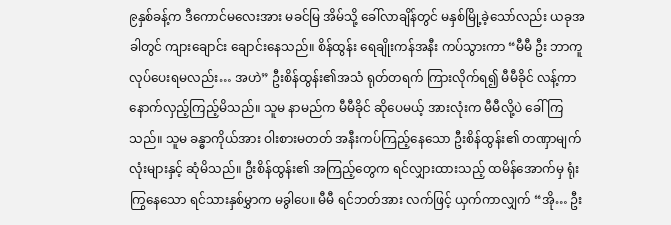၉နှစ်ခန့်က ဒီကောင်မလေးအား မခင်မြ အိမ်သို့ ခေါ်လာချိန်တွင် မနှစ်မြို့ခဲ့သော်လည်း ယခုအခါတွင် ကျားချောင်း ချောင်းနေသည်။ စိန်ထွန်း ရေချိုးကန်အနီး ကပ်သွားကာ “မီမီ ဦး ဘာကူလုပ်ပေးရမလည်း… အဟဲ” ဦးစိန်ထွန်း၏အသံ ရုတ်တရက် ကြားလိုက်ရ၍ မီမီခိုင် လန့်ကာ နောက်လှည့်ကြည့်မိသည်။ သူမ နာမည်က မီမီခိုင် ဆိုပေမယ့် အားလုံးက မီမီလို့ပဲ ခေါ်ကြသည်။ သူမ ခန္ဓာကိုယ်အား ဝါးစားမတတ် အနီးကပ်ကြည့်နေသော ဦးစိန်ထွန်း၏ တဏှာမျက်လုံးများနှင့် ဆုံမိသည်။ ဦးစိန်ထွန်း၏ အကြည့်တွေက ရင်လျှားထားသည့် ထမိန်အောက်မှ ရုံးကြွနေသော ရင်သားနှစ်မွှာက မခွါပေ။ မီမီ ရင်ဘတ်အား လက်ဖြင့် ယှက်ကာလျှက် “အို… ဦး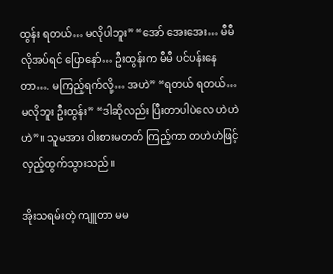ထွန်း ရတယ်… မလိုပါဘူး” “အော် အေးအေး… မီမီ လိုအပ်ရင် ပြောနော်… ဦးထွန်းက မီမီ ပင်ပန်းနေတာ…. မကြည့်ရက်လို့… အဟဲ” “ရတယ် ရတယ်… မလိုဘူး ဦးထွန်း” “ဒါဆိုလည်း ပြီးတာပါပဲလေ ဟဲဟဲဟဲ”။ သူမအား ဝါးစားမတတ် ကြည့်ကာ တဟဲဟဲဖြင့် လှည့်ထွက်သွားသည်။

အိုးသရမ်းတဲ့ ကျူတာ မမ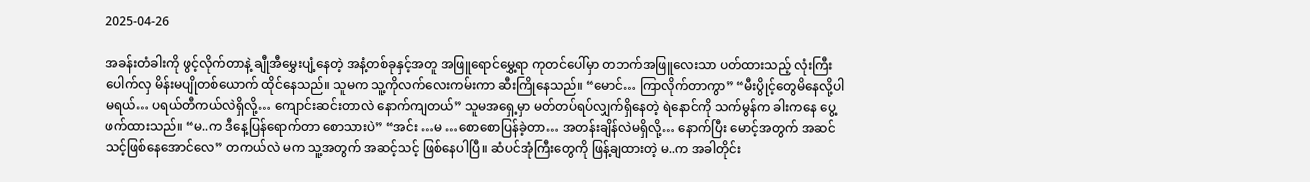2025-04-26

အခန်းတံခါးကို ဖွင့်လိုက်တာနဲ့ ချီုအီမွှေးပျံ့နေတဲ့ အနံ့တစ်ခုနှင့်အတူ အဖြူရောင်မွှေ့ရာ ကုတင်ပေါ်မှာ တဘက်အဖြူလေးသာ ပတ်ထားသည့် လုံးကြီးပေါက်လှ မိန်းမပျိုတစ်ယောက် ထိုင်နေသည်။ သူမက သူ့ကိုလက်လေးကမ်းကာ ဆီးကြိုနေသည်။ “မောင်… ကြာလိုက်တာကွာ” “မီးပွိုင့်တွေမိနေလို့ပါ မရယ်… ပရယ်တီကယ်လဲရှိလို့… ကျောင်းဆင်းတာလဲ နောက်ကျတယ်” သူမအရှေ့မှာ မတ်တပ်ရပ်လျှက်ရှိနေတဲ့ ရဲနောင်ကို သက်မွန်က ခါးကနေ ပွေ့ဖက်ထားသည်။ “မ..က ဒီနေ့ပြန်ရောက်တာ စောသားပဲ” “အင်း …မ …စောစောပြန်ခဲ့တာ… အတန်းချိန်လဲမရှိလို့… နောက်ပြီး မောင့်အတွက် အဆင်သင့်ဖြစ်နေအောင်လေ” တကယ်လဲ မက သူ့အတွက် အဆင့်သင့် ဖြစ်နေပါပြီ။ ဆံပင်အုံကြီးတွေကို ဖြန့်ချထားတဲ့ မ..က အခါတိုင်း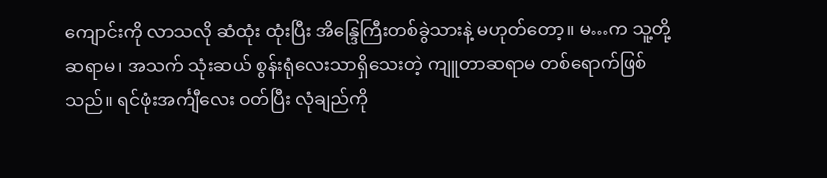ကျောင်းကို လာသလို ဆံထုံး ထုံးပြီး အိန္ဒြေကြီးတစ်ခွဲသားနဲ့ မဟုတ်တော့။ မ…က သူ့တို့ ဆရာမ၊ အသက် သုံးဆယ် စွန်းရုံလေးသာရှိသေးတဲ့ ကျူတာဆရာမ တစ်ရောက်ဖြစ်သည်။ ရင်ဖုံးအင်္ကျီ‌လေး ဝတ်ပြီး လုံချည်ကို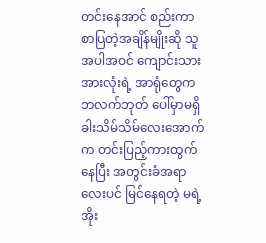တင်းနေအာင် စည်းကာ စာပြတဲ့အချိန်မျိုးဆို သူအပါအဝင် ကျောင်းသားအားလုံးရဲ့ အာရုံတွေက ဘလက်ဘုတ် ပေါ်မှာမရှိ ခါးသိမ်သိမ်လေးအောက်က တင်းပြည့်ကားထွက်နေပြီး အတွင်းခံအရာလေးပင် မြင်နေရတဲ့ မရဲ့ အိုး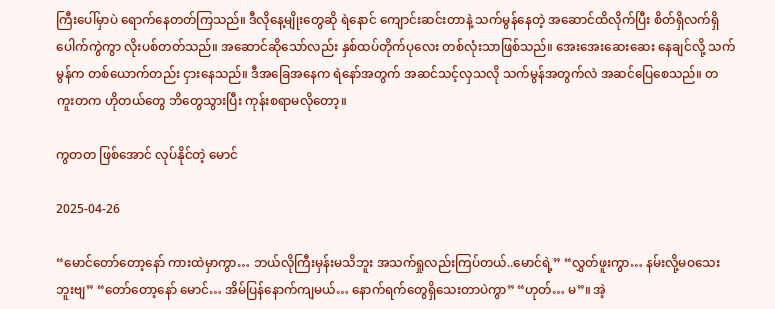ကြီးပေါ်မှာပဲ ရောက်နေတတ်ကြသည်။ ဒီလိုနေ့မျိုးတွေဆို ရဲနောင် ကျောင်းဆင်းတာနဲ့ သက်မွန်နေတဲ့ အဆောင်ထိလိုက်ပြီး စိတ်ရှိလက်ရှိပေါက်ကွဲကွာ လိုးပစ်တတ်သည်။ အဆောင်ဆိုသော်လည်း နှစ်ထပ်တိုက်ပုလေး တစ်လုံးသာဖြစ်သည်။ အေးအေးဆေးဆေး နေချင်လို့ သက်မွန်က တစ်ယောက်တည်း ငှားနေသည်။ ဒီအခြေအနေက ရဲနော်အတွက် အဆင်သင့်လှသလို သက်မွန်အတွက်လဲ အဆင်ပြေစေသည်။ တကူးတက ဟိုတယ်တွေ ဘိတွေသွားပြီး ကုန်းစရာမလိုတော့။

ကွတတ ဖြစ်အောင် လုပ်နိုင်တဲ့ မောင်

2025-04-26

“မောင်တော်တော့နော် ကားထဲမှာကွာ… ဘယ်လိုကြီးမှန်းမသိဘူး အသက်ရှုလည်းကြပ်တယ်..မောင်ရဲ့” “လွှတ်ဖူးကွာ… နမ်းလို့မဝသေးဘူးဗျ” “တော်တော့နော် မောင်… အိမ်ပြန်နောက်ကျမယ်… နောက်ရက်တွေရှိသေးတာပဲကွာ” “ဟုတ်… မ”။ အဲ့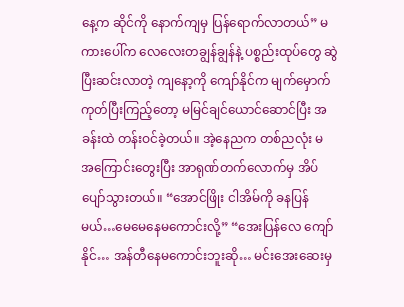နေ့က ဆိုင်ကို နောက်ကျမှ ပြန်ရောက်လာတယ်” မကားပေါ်က လေလေးတချွန်ချွန်နဲ့ ပစ္စည်းထုပ်တွေ ဆွဲပြီးဆင်းလာတဲ့ ကျနော့ကို ကျော်နိုင်က မျက်မှောက်ကုတ်ပြီးကြည့်တော့ မမြင်ချင်ယောင်ဆောင်ပြီး အခန်းထဲ တန်းဝင်ခဲ့တယ်။ အဲ့နေညက တစ်ညလုံး မ အကြောင်းတွေးပြီး အာရုဏ်တက်လောက်မှ အိပ်ပျော်သွားတယ်။ “အောင်ဖြိုး ငါအိမ်ကို ခနပြန်မယ်…မေမေနေမကောင်းလို့” “အေးပြန်လေ ကျော်နိုင်… အန်တီနေမကောင်းဘူးဆို… မင်းအေးဆေးမှ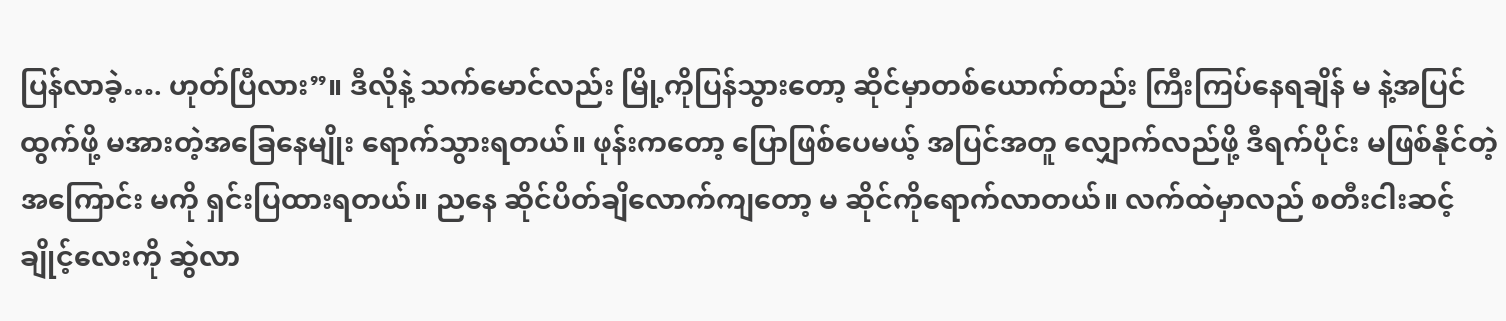ပြန်လာခဲ့…. ဟုတ်ပြီလား”။ ဒီလိုနဲ့ သက်မောင်လည်း မြို့ကိုပြန်သွားတော့ ဆိုင်မှာတစ်ယောက်တည်း ကြီးကြပ်နေရချိန် မ နဲ့အပြင်ထွက်ဖို့ မအားတဲ့အခြေနေမျိုး ရောက်သွားရတယ်။ ဖုန်းကတော့ ပြောဖြစ်ပေမယ့် အပြင်အတူ လျှောက်လည်ဖို့ ဒီရက်ပိုင်း မဖြစ်နိုင်တဲ့အကြောင်း မကို ရှင်းပြထားရတယ်။ ညနေ ဆိုင်ပိတ်ချိလောက်ကျတော့ မ ဆိုင်ကိုရောက်လာတယ်။ လက်ထဲမှာလည် စတီးငါးဆင့်ချိုင့်လေးကို ဆွဲလာ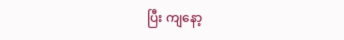ပြီး ကျနော့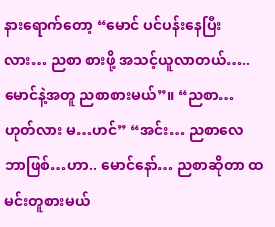နားရောက်တော့ “မောင် ပင်ပန်းနေပြီးလား… ညစာ စားဖို့ အသင့်ယူလာတယ်….. မောင်နဲ့အတူ ညစာစားမယ်”။ “ညစာ… ဟုတ်လား မ…ဟင်” “အင်း… ညစာလေ ဘာဖြစ်…ဟာ.. မောင်နော်… ညစာဆိုတာ ထမင်းတူစားမယ်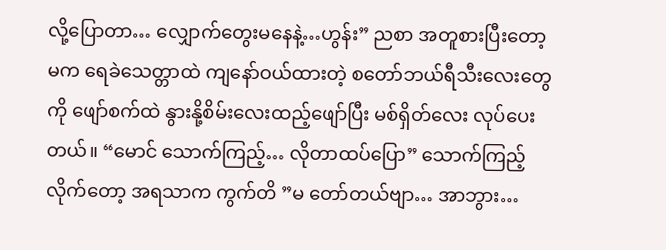လို့ပြောတာ… လျှောက်တွေးမနေနဲ့…ဟွန်း” ညစာ အတူစားပြီးတော့ မက ရေခဲသေတ္တာထဲ ကျနော်ဝယ်ထားတဲ့ စတော်ဘယ်ရီသီးလေးတွေကို ဖျော်စက်ထဲ နွားနို့စိမ်းလေးထည့်ဖျော်ပြီး မစ်ရှိတ်လေး လုပ်ပေးတယ်။ “မောင် သောက်ကြည့်… လိုတာထပ်ပြော” သောက်ကြည့်လိုက်တော့ အရသာက ကွက်တိ ”မ တော်တယ်ဗျာ… အာဘွား…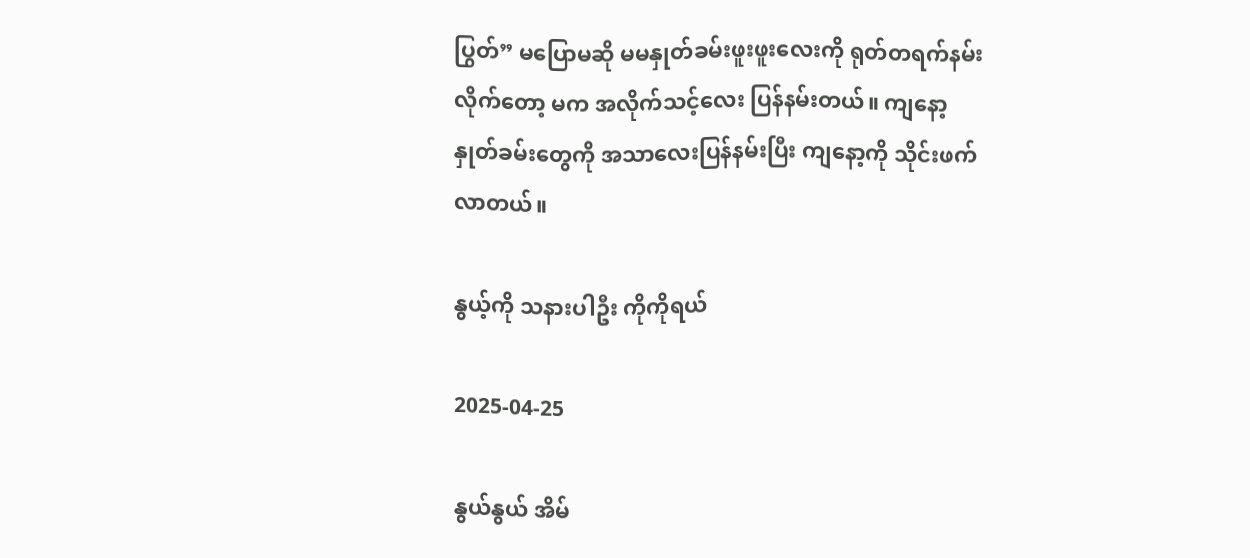ပြွတ်” မပြောမဆို မမနှုတ်ခမ်းဖူးဖူးလေးကို ရုတ်တရက်နမ်းလိုက်တော့ မက အလိုက်သင့်လေး ပြန်နမ်းတယ်။ ကျနော့နှုတ်ခမ်းတွေကို အသာလေးပြန်နမ်းပြီး ကျနော့ကို သိုင်းဖက်လာတယ်။

နွယ့်ကို သနားပါဦး ကိုကိုရယ်

2025-04-25

နွယ်နွယ် အိမ်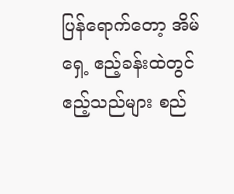ပြန်ရောက်တော့ အိမ်ရှေ့ ဧည့်ခန်းထဲတွင် ဧည့်သည်များ စည်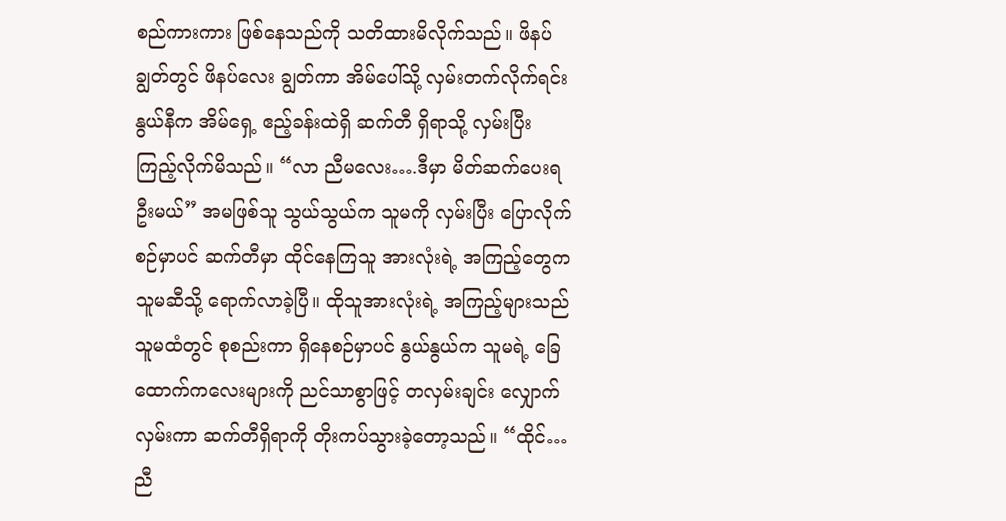စည်ကားကား ဖြစ်နေသည်ကို သတိထားမိလိုက်သည်။ ဖိနပ်ချွတ်တွင် ဖိနပ်လေး ချွတ်ကာ အိမ်ပေါ်သို့ လှမ်းတက်လိုက်ရင်း နွယ်နီက အိမ်ရှေ့ ဧည့်ခန်းထဲရှိ ဆက်တီ ရှိရာသို့ လှမ်းပြီး ကြည့်လိုက်မိသည်။ “လာ ညီမလေး….ဒီမှာ မိတ်ဆက်ပေးရဦးမယ်” အမဖြစ်သူ သွယ်သွယ်က သူမကို လှမ်းပြီး ပြောလိုက်စဉ်မှာပင် ဆက်တီမှာ ထိုင်နေကြသူ အားလုံးရဲ့ အကြည့်တွေက သူမဆီသို့ ရောက်လာခဲ့ပြီ။ ထိုသူအားလုံးရဲ့ အကြည့်များသည် သူမထံတွင် စုစည်းကာ ရှိနေစဉ်မှာပင် နွယ်နွယ်က သူမရဲ့ ခြေထောက်ကလေးများကို ညင်သာစွာဖြင့် တလှမ်းချင်း လျှောက်လှမ်းကာ ဆက်တီရှိရာကို တိုးကပ်သွားခဲ့တော့သည်။ “ထိုင်…ညီ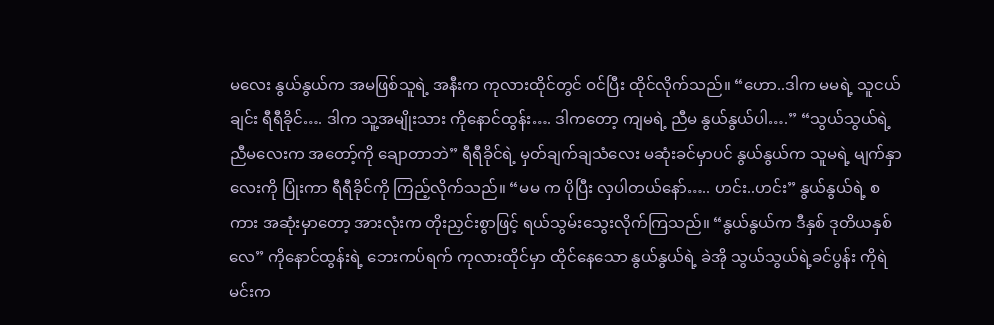မလေး နွယ်နွယ်က အမဖြစ်သူရဲ့ အနီးက ကုလားထိုင်တွင် ဝင်ပြီး ထိုင်လိုက်သည်။ “ဟော..ဒါက မမရဲ့ သူငယ်ချင်း ရီရီခိုင်…. ဒါက သူ့အမျိုးသား ကိုနောင်ထွန်း…. ဒါကတော့ ကျမရဲ့ ညီမ နွယ်နွယ်ပါ….” “သွယ်သွယ်ရဲ့ ညီမလေးက အတော့်ကို ချောတာဘဲ” ရီရီခိုင်ရဲ့ မှတ်ချက်ချသံလေး မဆုံးခင်မှာပင် နွယ်နွယ်က သူမရဲ့ မျက်နှာလေးကို ပြုံးကာ ရီရီခိုင်ကို ကြည့်လိုက်သည်။ “မမ က ပိုပြီး လှပါတယ်နော်….. ဟင်း..ဟင်း” နွယ်နွယ်ရဲ့ စကား အဆုံးမှာတော့ အားလုံးက တိုးညှင်းစွာဖြင့် ရယ်သွမ်းသွေးလိုက်ကြသည်။ “နွယ်နွယ်က ဒီနှစ် ဒုတိယနှစ်လေ” ကိုနောင်ထွန်းရဲ့ ဘေးကပ်ရက် ကုလားထိုင်မှာ ထိုင်နေသော နွယ်နွယ်ရဲ့ ခဲအို သွယ်သွယ်ရဲ့ခင်ပွန်း ကိုရဲမင်းက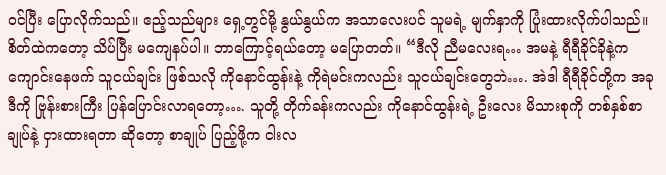ဝင်ပြီး ပြောလိုက်သည်။ ဧည့်သည်များ ရှေ့တွင်မို့ နွယ်နွယ်က အသာလေးပင် သူမရဲ့ မျက်နှာကို ပြုံးထားလိုက်ပါသည်။ စိတ်ထဲကတော့ သိပ်ပြီး မကျေနပ်ပါ။ ဘာကြောင့်ရယ်တော့ မပြောတတ်။ “ဒီလို ညီမလေးရ… အမနဲ့ ရီရီခိုင်ခိုနဲ့က ကျောင်းနေဖက် သူငယ်ချင်း ဖြစ်သလို ကိုနောင်ထွန်းနဲ့ ကိုရဲမင်းကလည်း သူငယ်ချင်းတွေဘဲ…. အဲဒါ ရီရီခိုင်တို့က အခု ဒီကို ဗြုန်းစားကြီး ပြန်ပြောင်းလာရတော့…. သူတို့ တိုက်ခန်းကလည်း ကိုနောင်ထွန်းရဲ့ ဦးလေး မိသားစုကို တစ်နှစ်စာချုပ်နဲ့ ငှားထားရတာ ဆိုတော့ စာချုပ် ပြည့်ဖို့က ငါးလ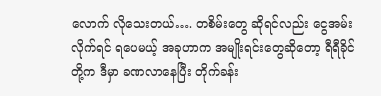လောက် လိုသေးတယ်…. တစိမ်းတွေ ဆိုရင်လည်း ငွေအမ်းလိုက်ရင် ရပေမယ့် အခုဟာက အမျိုးရင်းတွေဆိုတော့ ရီရီခိုင်တို့က ဒီမှာ ခဏလာနေပြီး တိုက်ခန်း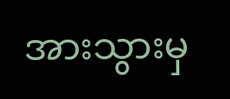အားသွားမှ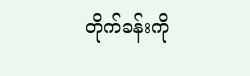တိုက်ခန်းကို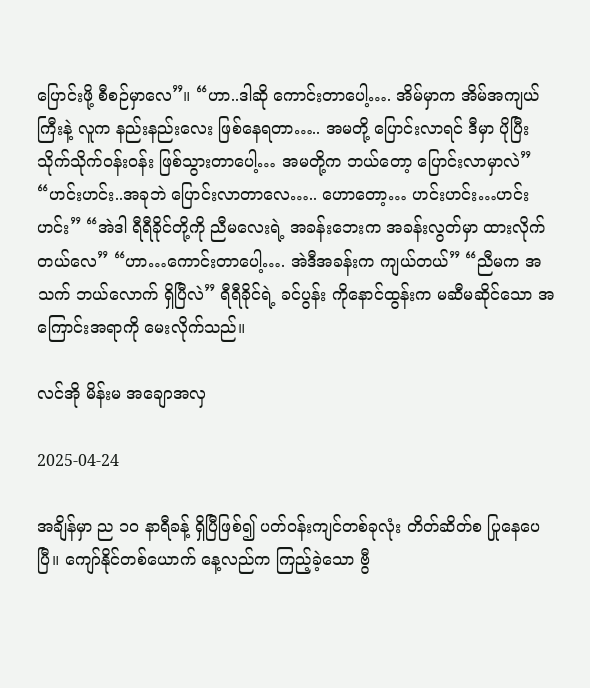ပြောင်းဖို့ စီစဉ်မှာလေ”။ “ဟာ..ဒါဆို ကောင်းတာပေါ့…. အိမ်မှာက အိမ်အကျယ်ကြီးနဲ့ လူက နည်းနည်းလေး ဖြစ်နေရတာ….. အမတို့ ပြောင်းလာရင် ဒီမှာ ပိုပြီး သိုက်သိုက်ဝန်းဝန်း ဖြစ်သွားတာပေါ့… အမတို့က ဘယ်တော့ ပြောင်းလာမှာလဲ” “ဟင်းဟင်း..အခုဘဲ ပြောင်းလာတာလေ….. ဟောတော့… ဟင်းဟင်း…ဟင်းဟင်း” “အဲဒါ ရီရီခိုင်တို့ကို ညီမလေးရဲ့ အခန်းဘေးက အခန်းလွတ်မှာ ထားလိုက်တယ်လေ” “ဟာ…ကောင်းတာပေါ့…. အဲဒီအခန်းက ကျယ်တယ်” “ညီမက အသက် ဘယ်လောက် ရှိပြီလဲ” ရီရီခိုင်ရဲ့ ခင်ပွန်း ကိုနောင်ထွန်းက မဆီမဆိုင်သော အကြောင်းအရာကို မေးလိုက်သည်။

လင်အို မိန်းမ အချောအလှ

2025-04-24

အချိန်မှာ ည ၁၀ နာရီခန့် ရှိပြီဖြစ်၍ ပတ်ဝန်းကျင်တစ်ခုလုံး တိတ်ဆိတ်စ ပြုနေပေပြီ။ ကျော်နိုင်တစ်ယောက် နေ့လည်က ကြည့်ခဲ့သော ဗွီ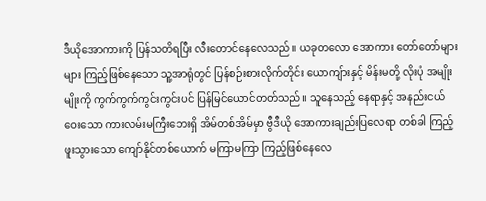ဒီယိုအောကားကို ပြန်သတိရပြီး လီးတောင်နေလေသည်။ ယခုတလော အောကား တော်တော်များများ ကြည့်ဖြစ်နေသော သူ့အာရုံတွင် ပြန်စဉ်းစားလိုက်တိုင်း ယောကျ်ားနှင့် မိန်းမတို့ လိုးပုံ အမျိုးမျိုးကို ကွက်ကွက်ကွင်းကွင်းပင် ပြန်မြင်ယောင်တတ်သည်။ သူနေသည့် နေရာနှင့် အနည်းငယ် ဝေးသော ကားလမ်းမကြီးဘေးရှိ အိမ်တစ်အိမ်မှာ ဗွီဒီယို အောကားချည်းပြလေရာ တစ်ခါ ကြည့်ဖူးသွားသော ကျော်နိုင်တစ်ယောက် မကြာမကြာ ကြည့်ဖြစ်နေလေ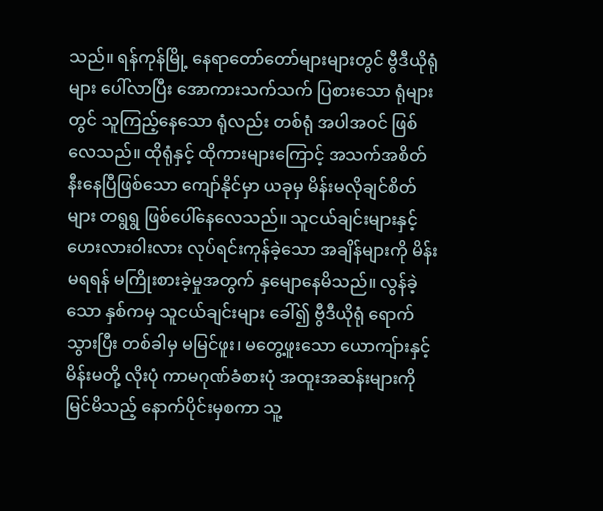သည်။ ရန်ကုန်မြို့ နေရာတော်တော်များများတွင် ဗွီဒီယိုရုံများ ပေါ်လာပြီး အောကားသက်သက် ပြစားသော ရုံများတွင် သူကြည့်နေသော ရုံလည်း တစ်ရုံ အပါအဝင် ဖြစ်လေသည်။ ထိုရုံနှင့် ထိုကားများကြောင့် အသက်အစိတ် နီးနေပြီဖြစ်သော ကျော်နိုင်မှာ ယခုမှ မိန်းမလိုချင်စိတ်များ တရွရွ ဖြစ်ပေါ်နေလေသည်။ သူငယ်ချင်းများနှင့် ဟေးလားဝါးလား လုပ်ရင်းကုန်ခဲ့သော အချိန်များကို မိန်းမရရန် မကြိုးစားခဲ့မှုအတွက် နှမျောနေမိသည်။ လွန်ခဲ့သော နှစ်ကမှ သူငယ်ချင်းများ ခေါ်၍ ဗွီဒီယိုရုံ ရောက်သွားပြီး တစ်ခါမှ မမြင်ဖူး၊ မတွေ့ဖူးသော ယောကျ်ားနှင့် မိန်းမတို့ လိုးပုံ ကာမဂုဏ်ခံစားပုံ အထူးအဆန်းများကို မြင်မိသည့် နောက်ပိုင်းမှစကာ သူ့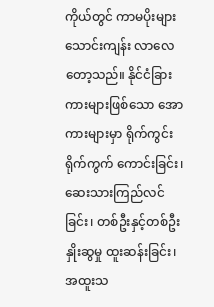ကိုယ်တွင် ကာမပိုးများ သောင်းကျန်း လာလေတော့သည်။ နိုင်ငံခြားကားများဖြစ်သော အောကားများမှာ ရိုက်ကွင်းရိုက်ကွက် ကောင်းခြင်း၊ ဆေးသားကြည်လင်ခြင်း၊ တစ်ဦးနှင့်တစ်ဦး နှိုးဆွမှု ထူးဆန်းခြင်း၊ အထူးသ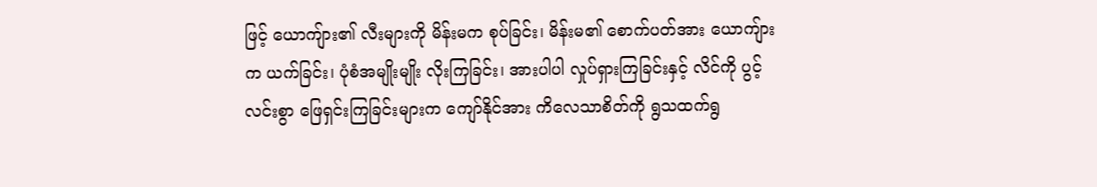ဖြင့် ယောကျ်ား၏ လီးများကို မိန်းမက စုပ်ခြင်း၊ မိန်းမ၏ စောက်ပတ်အား ယောကျ်ားက ယက်ခြင်း၊ ပုံစံအမျိုးမျိုး လိုးကြခြင်း၊ အားပါပါ လှုပ်ရှားကြခြင်းနှင့် လိင်ကို ပွင့်လင်းစွာ ဖြေရှင်းကြခြင်းများက ကျော်နိုင်အား ကိလေသာစိတ်ကို ရွသထက်ရွ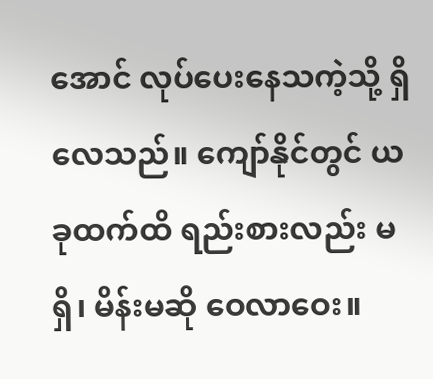အောင် လုပ်ပေးနေသကဲ့သို့ ရှိလေသည်။ ကျော်နိုင်တွင် ယခုထက်ထိ ရည်းစားလည်း မရှိ၊ မိန်းမဆို ဝေလာဝေး။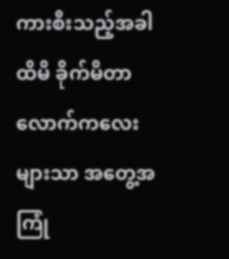ကားစီးသည့်အခါ ထိမိ ခိုက်မိတာလောက်ကလေးများသာ အတွေ့အကြုံ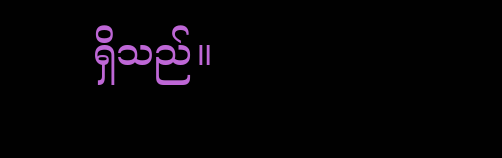ရှိသည်။